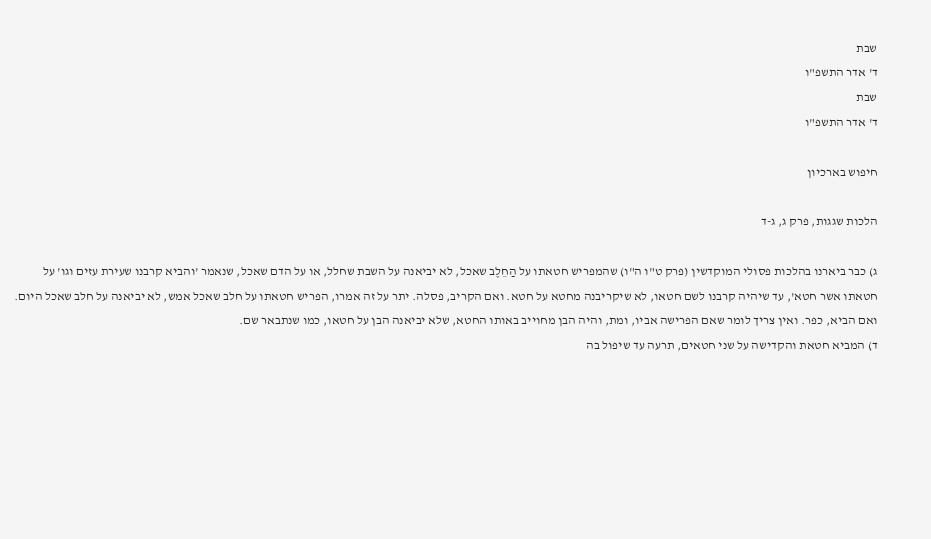שבת
ד' אדר התשפ"ו
שבת
ד' אדר התשפ"ו

חיפוש בארכיון

הלכות שגגות, פרק ג, ג-ד

ג) כבר ביארנו בהלכות פסולי המוקדשין (פרק ט"ו ה"ו) שהמפריש חטאתו על הַחֵלֶב שאכל, לא יביאנה על השבת שחלל, או על הדם שאכל, שנאמר 'והביא קרבנו שעירת עזים וגו' על חטאתו אשר חטא', עד שיהיה קרבנו לשם חטאו, לא שיקריבנה מחטא על חטא. ואם הקריב, פסלה. יתר על זה אמרו, הפריש חטאתו על חלב שאכל אמש, לא יביאנה על חלב שאכל היום. ואם הביא, כפר. ואין צריך לומר שאם הפרישה אביו, ומת, והיה הבן מחוייב באותו החטא, שלא יביאנה הבן על חטאו, כמו שנתבאר שם.
ד) המביא חטאת והקדישה על שני חטאים, תרעה עד שיפול בה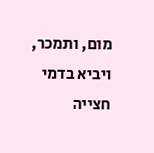מום, ותמכר, ויביא בדמי חצייה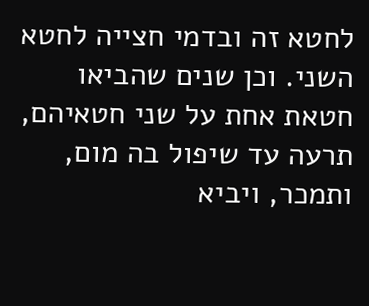לחטא זה ובדמי חצייה לחטא השני. וכן שנים שהביאו חטאת אחת על שני חטאיהם, תרעה עד שיפול בה מום, ותמכר, ויביא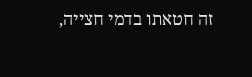זה חטאתו בדמי חצייה,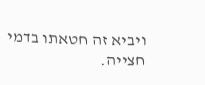ויביא זה חטאתו בדמי חצייה.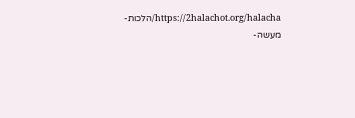https://2halachot.org/halacha/הלכות-מעשה-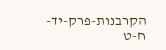הקרבנות-פרק-יד-ח-ט